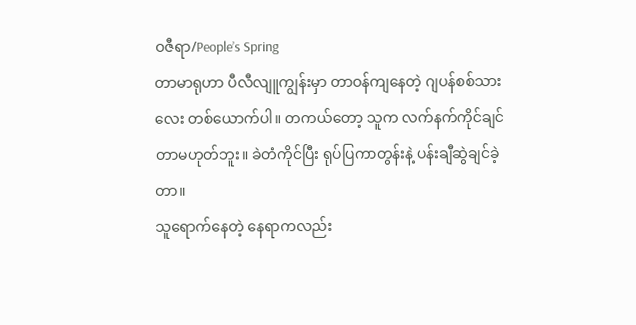ဝဇီရာ/People’s Spring
တာမာရုဟာ ပီလီလျူကျွန်းမှာ တာဝန်ကျနေတဲ့ ဂျပန်စစ်သားလေး တစ်ယောက်ပါ။ တကယ်တော့ သူက လက်နက်ကိုင်ချင်တာမဟုတ်ဘူး။ ခဲတံကိုင်ပြီး ရုပ်ပြကာတွန်းနဲ့ ပန်းချီဆွဲချင်ခဲ့တာ။
သူရောက်နေတဲ့ နေရာကလည်း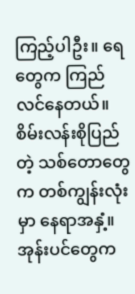ကြည့်ပါဦး။ ရေတွေက ကြည်လင်နေတယ်။ စိမ်းလန်းစိုပြည်တဲ့ သစ်တောတွေက တစ်ကျွန်းလုံးမှာ နေရာအနှံ့။ အုန်းပင်တွေက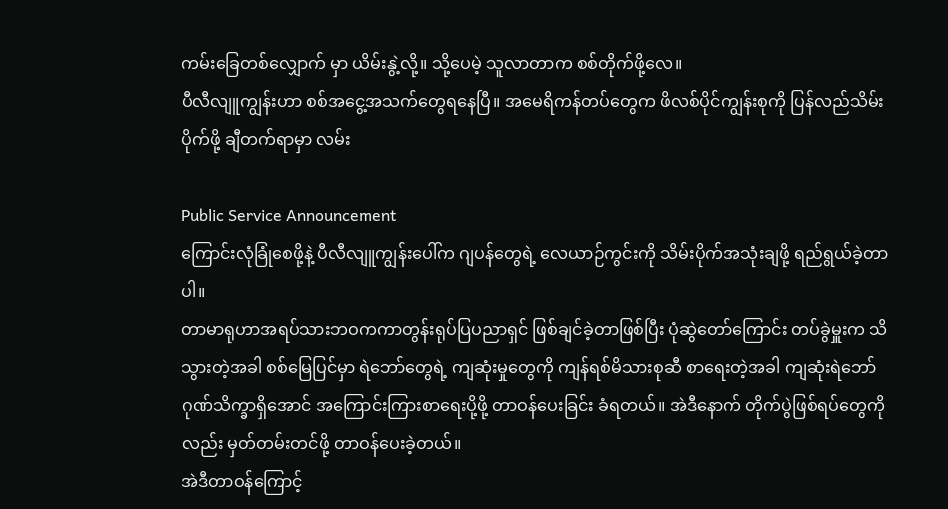ကမ်းခြေတစ်လျှောက် မှာ ယိမ်းနွဲ့လို့။ သို့ပေမဲ့ သူလာတာက စစ်တိုက်ဖို့လေ။
ပီလီလျူကျွန်းဟာ စစ်အငွေ့အသက်တွေရနေပြီ။ အမေရိကန်တပ်တွေက ဖိလစ်ပိုင်ကျွန်းစုကို ပြန်လည်သိမ်းပိုက်ဖို့ ချီတက်ရာမှာ လမ်း

Public Service Announcement
ကြောင်းလုံခြုံစေဖို့နဲ့ ပီလီလျူကျွန်းပေါ်က ဂျပန်တွေရဲ့ လေယာဉ်ကွင်းကို သိမ်းပိုက်အသုံးချဖို့ ရည်ရွယ်ခဲ့တာပါ။
တာမာရုဟာအရပ်သားဘဝကကာတွန်းရုပ်ပြပညာရှင် ဖြစ်ချင်ခဲ့တာဖြစ်ပြီး ပုံဆွဲတော်ကြောင်း တပ်ခွဲမှူးက သိသွားတဲ့အခါ စစ်မြေပြင်မှာ ရဲဘော်တွေရဲ့ ကျဆုံးမှုတွေကို ကျန်ရစ်မိသားစုဆီ စာရေးတဲ့အခါ ကျဆုံးရဲဘော် ဂုဏ်သိက္ခာရှိအောင် အကြောင်းကြားစာရေးပို့ဖို့ တာဝန်ပေးခြင်း ခံရတယ်။ အဲဒီနောက် တိုက်ပွဲဖြစ်ရပ်တွေကိုလည်း မှတ်တမ်းတင်ဖို့ တာဝန်ပေးခဲ့တယ်။
အဲဒီတာဝန်ကြောင့်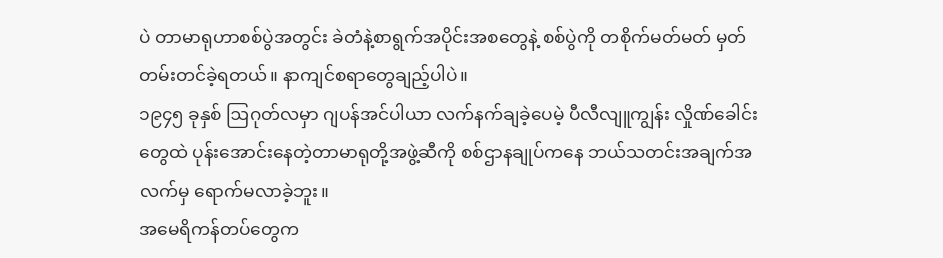ပဲ တာမာရုဟာစစ်ပွဲအတွင်း ခဲတံနဲ့စာရွက်အပိုင်းအစတွေနဲ့ စစ်ပွဲကို တစိုက်မတ်မတ် မှတ်တမ်းတင်ခဲ့ရတယ်။ နာကျင်စရာတွေချည့်ပါပဲ။
၁၉၄၅ ခုနှစ် ဩဂုတ်လမှာ ဂျပန်အင်ပါယာ လက်နက်ချခဲ့ပေမဲ့ ပီလီလျူကျွန်း လှိုဏ်ခေါင်းတွေထဲ ပုန်းအောင်းနေတဲ့တာမာရုတို့အဖွဲ့ဆီကို စစ်ဌာနချုပ်ကနေ ဘယ်သတင်းအချက်အလက်မှ ရောက်မလာခဲ့ဘူး။
အမေရိကန်တပ်တွေက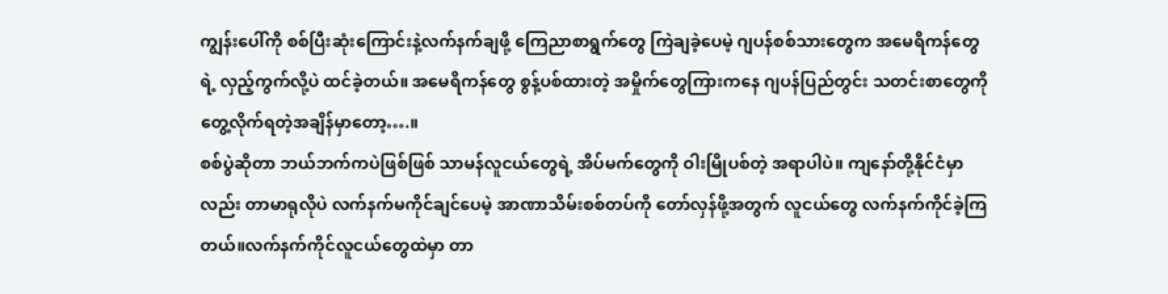ကျွန်းပေါ်ကို စစ်ပြီးဆုံးကြောင်းနဲ့လက်နက်ချဖို့ ကြေညာစာရွက်တွေ ကြဲချခဲ့ပေမဲ့ ဂျပန်စစ်သားတွေက အမေရိကန်တွေရဲ့ လှည့်ကွက်လို့ပဲ ထင်ခဲ့တယ်။ အမေရိကန်တွေ စွန့်ပစ်ထားတဲ့ အမှိုက်တွေကြားကနေ ဂျပန်ပြည်တွင်း သတင်းစာတွေကို တွေ့လိုက်ရတဲ့အချိန်မှာတော့….။
စစ်ပွဲဆိုတာ ဘယ်ဘက်ကပဲဖြစ်ဖြစ် သာမန်လူငယ်တွေရဲ့ အိပ်မက်တွေကို ဝါးမြိုပစ်တဲ့ အရာပါပဲ။ ကျနော်တို့နိုင်ငံမှာလည်း တာမာရုလိုပဲ လက်နက်မကိုင်ချင်ပေမဲ့ အာဏာသိမ်းစစ်တပ်ကို တော်လှန်ဖို့အတွက် လူငယ်တွေ လက်နက်ကိုင်ခဲ့ကြတယ်။လက်နက်ကိုင်လူငယ်တွေထဲမှာ တာ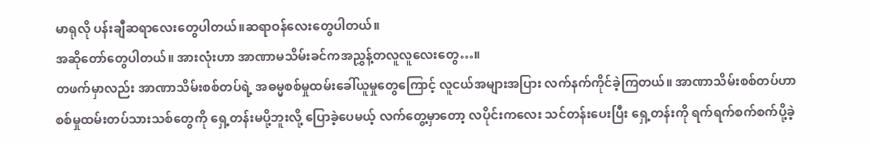မာရုလို ပန်းချီဆရာလေးတွေပါတယ်။ဆရာဝန်လေးတွေပါတယ်။
အဆိုတော်တွေပါတယ်။ အားလုံးဟာ အာဏာမသိမ်းခင်ကအညွှန့်တလူလူလေးတွေ…။
တဖက်မှာလည်း အာဏာသိမ်းစစ်တပ်ရဲ့ အဓမ္မစစ်မှုထမ်းခေါ်ယူမှုတွေကြောင့် လူငယ်အများအပြား လက်နက်ကိုင်ခဲ့ကြတယ်။ အာဏာသိမ်းစစ်တပ်ဟာ စစ်မှုထမ်းတပ်သားသစ်တွေကို ရှေ့တန်းမပို့ဘူးလို့ ပြောခဲ့ပေမယ့် လက်တွေ့မှာတော့ လပိုင်းကလေး သင်တန်းပေးပြီး ရှေ့တန်းကို ရက်ရက်စက်စက်ပို့ခဲ့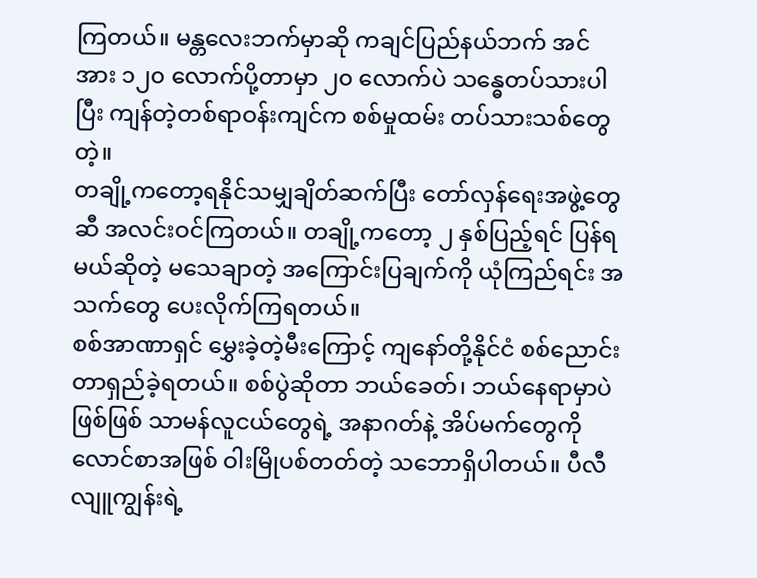ကြတယ်။ မန္တလေးဘက်မှာဆို ကချင်ပြည်နယ်ဘက် အင်အား ၁၂၀ လောက်ပို့တာမှာ ၂၀ လောက်ပဲ သန္ဓေတပ်သားပါပြီး ကျန်တဲ့တစ်ရာဝန်းကျင်က စစ်မှုထမ်း တပ်သားသစ်တွေတဲ့။
တချို့ကတော့ရနိုင်သမျှချိတ်ဆက်ပြီး တော်လှန်ရေးအဖွဲ့တွေဆီ အလင်းဝင်ကြတယ်။ တချို့ကတော့ ၂ နှစ်ပြည့်ရင် ပြန်ရမယ်ဆိုတဲ့ မသေချာတဲ့ အကြောင်းပြချက်ကို ယုံကြည်ရင်း အသက်တွေ ပေးလိုက်ကြရတယ်။
စစ်အာဏာရှင် မွှေးခဲ့တဲ့မီးကြောင့် ကျနော်တို့နိုင်ငံ စစ်ညောင်းတာရှည်ခဲ့ရတယ်။ စစ်ပွဲဆိုတာ ဘယ်ခေတ်၊ ဘယ်နေရာမှာပဲ ဖြစ်ဖြစ် သာမန်လူငယ်တွေရဲ့ အနာဂတ်နဲ့ အိပ်မက်တွေကို လောင်စာအဖြစ် ဝါးမြိုပစ်တတ်တဲ့ သဘောရှိပါတယ်။ ပီလီလျူကျွန်းရဲ့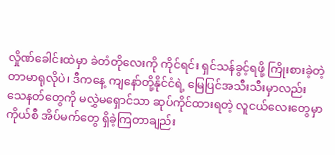လှိုဏ်ခေါင်းထဲမှာ ခဲတံတိုလေးကို ကိုင်ရင်း ရှင်သန်ခွင့်ရဖို့ ကြိုးစားခဲ့တဲ့ တာမာရုလိုပဲ၊ ဒီကနေ့ ကျနော်တို့နိုင်ငံရဲ့ မြေပြင်အသီးသီးမှာလည်း သေနတ်တွေကို မလွှဲမရှောင်သာ ဆုပ်ကိုင်ထားရတဲ့ လူငယ်လေးတွေမှာ ကိုယ်စီ အိပ်မက်တွေ ရှိခဲ့ကြတာချည်း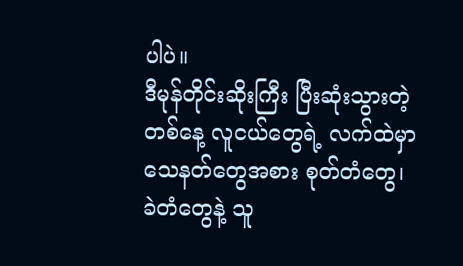ပါပဲ။
ဒီမုန်တိုင်းဆိုးကြီး ပြီးဆုံးသွားတဲ့တစ်နေ့ လူငယ်တွေရဲ့ လက်ထဲမှာ သေနတ်တွေအစား စုတ်တံတွေ၊ ခဲတံတွေနဲ့ သူ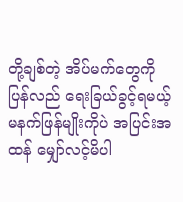တို့ချစ်တဲ့ အိပ်မက်တွေကို ပြန်လည် ရေးခြယ်ခွင့်ရမယ့် မနက်ဖြန်မျိုးကိုပဲ အပြင်းအထန် မျှော်လင့်မိပါ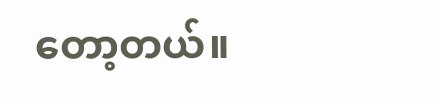တော့တယ်။